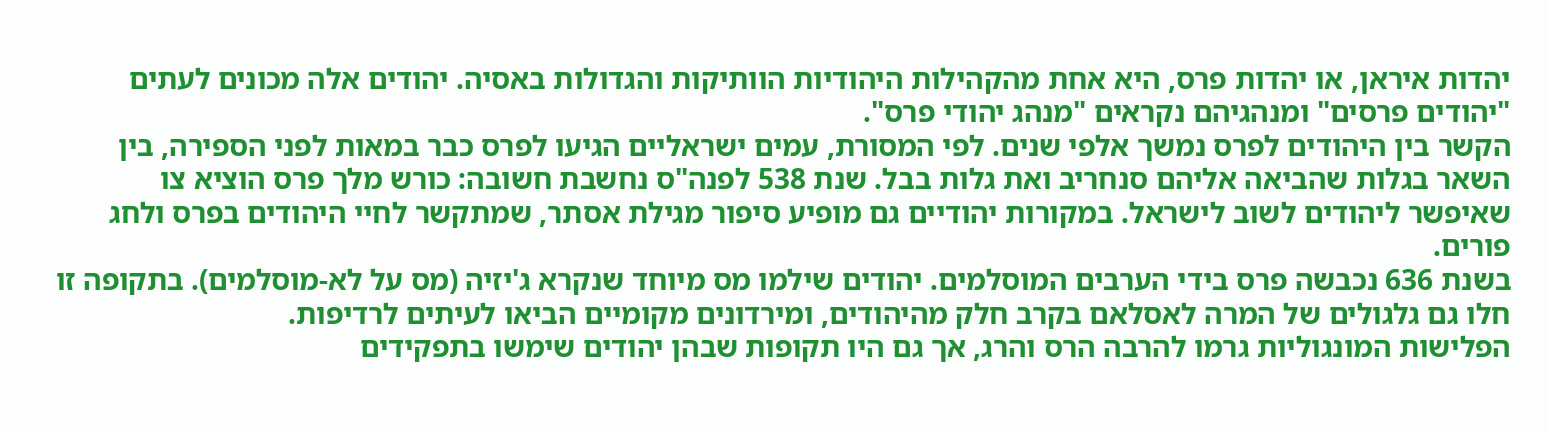יהדות איראן, או יהדות פרס, היא אחת מהקהילות היהודיות הוותיקות והגדולות באסיה. יהודים אלה מכונים לעתים "יהודים פרסים" ומנהגיהם נקראים "מנהג יהודי פרס".
הקשר בין היהודים לפרס נמשך אלפי שנים. לפי המסורת, עמים ישראליים הגיעו לפרס כבר במאות לפני הספירה, בין השאר בגלות שהביאה אליהם סנחריב ואת גלות בבל. שנת 538 לפנה"ס נחשבת חשובה: כורש מלך פרס הוציא צו שאיפשר ליהודים לשוב לישראל. במקורות יהודיים גם מופיע סיפור מגילת אסתר, שמתקשר לחיי היהודים בפרס ולחג פורים.
בשנת 636 נכבשה פרס בידי הערבים המוסלמים. יהודים שילמו מס מיוחד שנקרא ג'יזיה (מס על לא-מוסלמים). בתקופה זו חלו גם גלגולים של המרה לאסלאם בקרב חלק מהיהודים, ומירדונים מקומיים הביאו לעיתים לרדיפות.
הפלישות המונגוליות גרמו להרבה הרס והרג, אך גם היו תקופות שבהן יהודים שימשו בתפקידים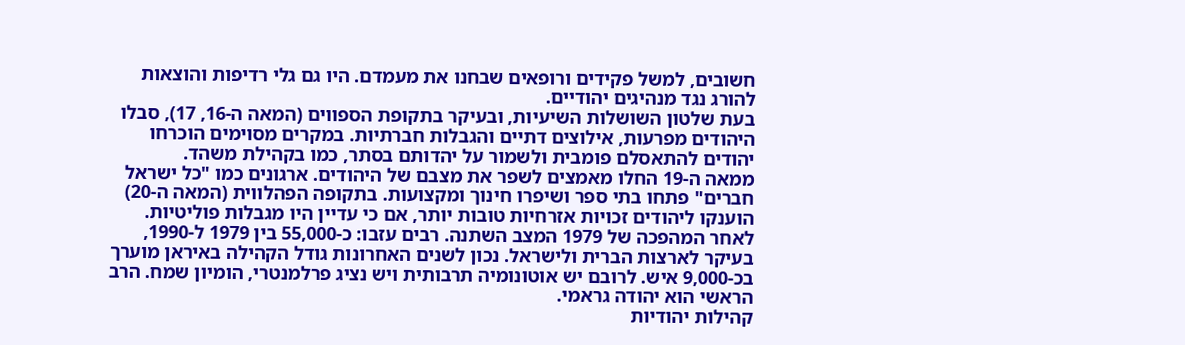חשובים, למשל פקידים ורופאים שבחנו את מעמדם. היו גם גלי רדיפות והוצאות להורג נגד מנהיגים יהודיים.
בעת שלטון השושלות השיעיות, ובעיקר בתקופת הספווים (המאה ה-16, 17), סבלו היהודים מפרעות, אילוצים דתיים והגבלות חברתיות. במקרים מסוימים הוכרחו יהודים להתאסלם פומבית ולשמור על יהדותם בסתר, כמו בקהילת משהד.
ממאה ה-19 החלו מאמצים לשפר את מצבם של היהודים. ארגונים כמו "כל ישראל חברים" פתחו בתי ספר ושיפרו חינוך ומקצועות. בתקופה הפהלווית (המאה ה-20) הוענקו ליהודים זכויות אזרחיות טובות יותר, אם כי עדיין היו מגבלות פוליטיות.
לאחר המהפכה של 1979 המצב השתנה. רבים עזבו: כ-55,000 בין 1979 ל-1990, בעיקר לארצות הברית ולישראל. נכון לשנים האחרונות גודל הקהילה באיראן מוערך בכ-9,000 איש. לרובם יש אוטונומיה תרבותית ויש נציג פרלמנטרי, הומיון שמח. הרב הראשי הוא יהודה גראמי.
קהילות יהודיות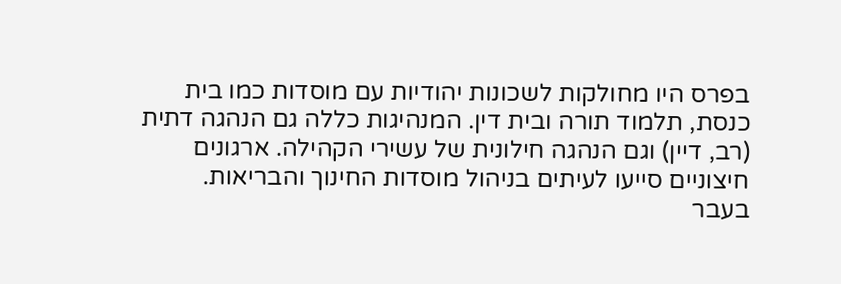בפרס היו מחולקות לשכונות יהודיות עם מוסדות כמו בית כנסת, תלמוד תורה ובית דין. המנהיגות כללה גם הנהגה דתית (רב, דיין) וגם הנהגה חילונית של עשירי הקהילה. ארגונים חיצוניים סייעו לעיתים בניהול מוסדות החינוך והבריאות.
בעבר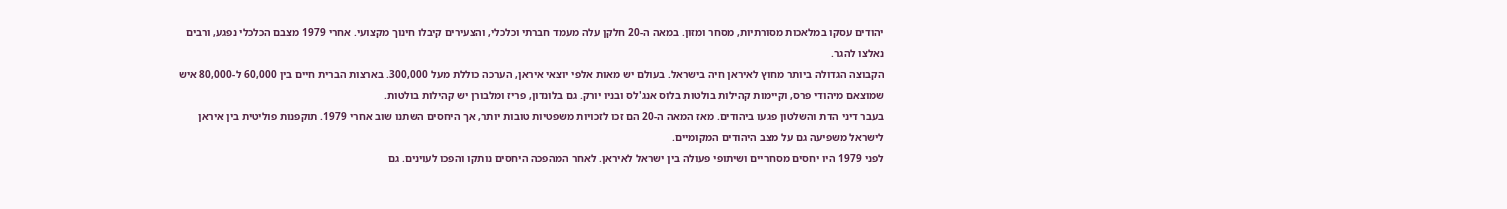יהודים עסקו במלאכות מסורתיות, מסחר ומזון. במאה ה-20 חלקן עלה מעמד חברתי וכלכלי, והצעירים קיבלו חינוך מקצועי. אחרי 1979 מצבם הכלכלי נפגע, ורבים נאלצו להגר.
הקבוצה הגדולה ביותר מחוץ לאיראן חיה בישראל. בעולם יש מאות אלפי יוצאי איראן, הערכה כוללת מעל 300,000. בארצות הברית חיים בין 60,000 ל-80,000 איש שמוצאם מיהודי פרס, וקיימות קהילות בולטות בלוס אנג'לס ובניו יורק. גם בלונדון, פריז ומלבורן יש קהילות בולטות.
בעבר דיני הדת והשלטון פגעו ביהודים. מאז המאה ה-20 הם זכו לזכויות משפטיות טובות יותר, אך היחסים השתנו שוב אחרי 1979. תוקפנות פוליטית בין איראן לישראל משפיעה גם על מצב היהודים המקומיים.
לפני 1979 היו יחסים מסחריים ושיתופי פעולה בין ישראל לאיראן. לאחר המהפכה היחסים נותקו והפכו לעוינים. גם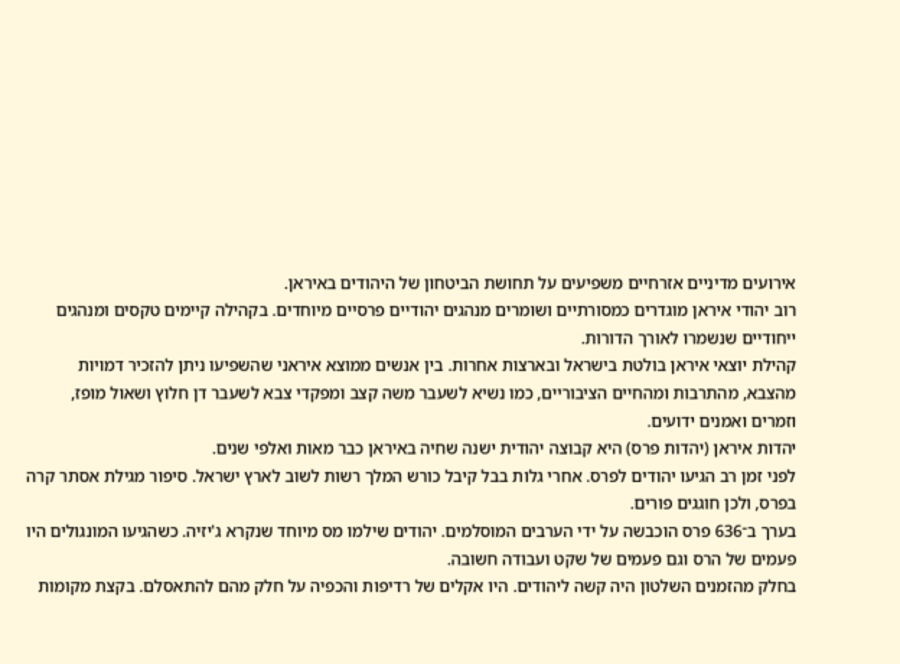אירועים מדיניים אזרחיים משפיעים על תחושת הביטחון של היהודים באיראן.
רוב יהודי איראן מוגדרים כמסורתיים ושומרים מנהגים יהודיים פרסיים מיוחדים. בקהילה קיימים טקסים ומנהגים ייחודיים שנשמרו לאורך הדורות.
קהילת יוצאי איראן בולטת בישראל ובארצות אחרות. בין אנשים ממוצא איראני שהשפיעו ניתן להזכיר דמויות מהצבא, מהתרבות ומהחיים הציבוריים, כמו נשיא לשעבר משה קצב ומפקדי צבא לשעבר דן חלוץ ושאול מופז, וזמרים ואמנים ידועים.
יהדות איראן (יהדות פרס) היא קבוצה יהודית ישנה שחיה באיראן כבר מאות ואלפי שנים.
לפני זמן רב הגיעו יהודים לפרס. אחרי גלות בבל קיבל כורש המלך רשות לשוב לארץ ישראל. סיפור מגילת אסתר קרה בפרס, ולכן חוגגים פורים.
בערך ב־636 פרס הוכבשה על ידי הערבים המוסלמים. יהודים שילמו מס מיוחד שנקרא ג'יזיה. כשהגיעו המונגולים היו פעמים של הרס וגם פעמים של שקט ועבודה חשובה.
בחלק מהזמנים השלטון היה קשה ליהודים. היו אקלים של רדיפות והכפיה על חלק מהם להתאסלם. בקצת מקומות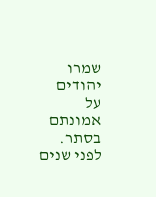שמרו יהודים על אמונתם בסתר.
לפני שנים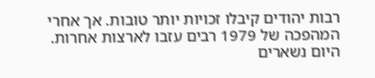רבות יהודים קיבלו זכויות יותר טובות. אך אחרי המהפכה של 1979 רבים עזבו לארצות אחרות. היום נשארים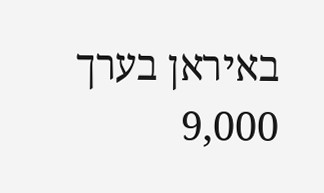באיראן בערך 9,000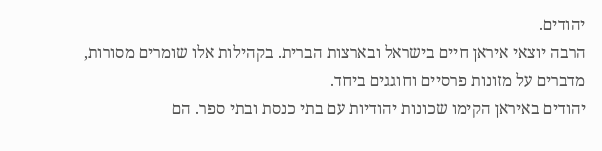יהודים.
הרבה יוצאי איראן חיים בישראל ובארצות הברית. בקהילות אלו שומרים מסורות, מדברים על מזונות פרסיים וחוגגים ביחד.
יהודים באיראן הקימו שכונות יהודיות עם בתי כנסת ובתי ספר. הם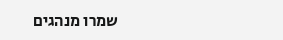שמרו מנהגים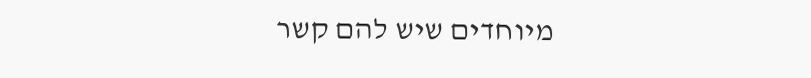מיוחדים שיש להם קשר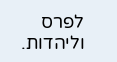לפרס וליהדות.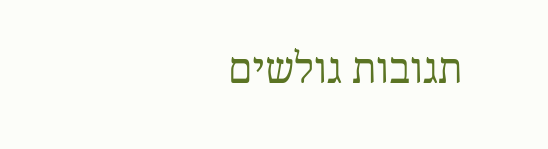תגובות גולשים